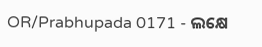OR/Prabhupada 0171 - ଲକ୍ଷେ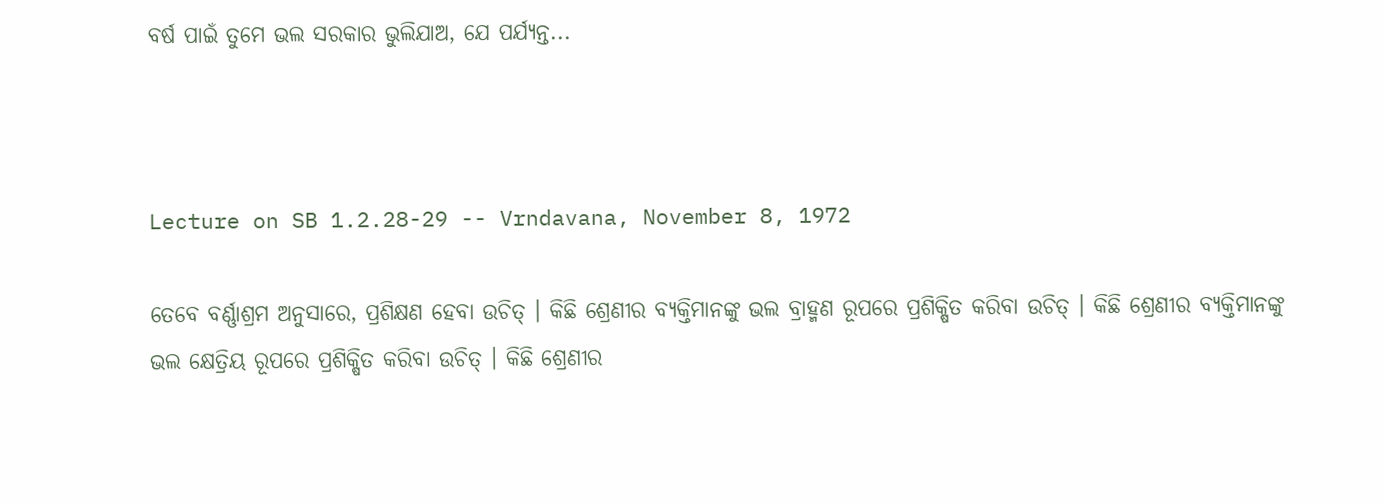ବର୍ଷ ପାଇଁ ତୁମେ ଭଲ ସରକାର ଭୁଲିଯାଅ, ଯେ ପର୍ଯ୍ୟନ୍ତ...



Lecture on SB 1.2.28-29 -- Vrndavana, November 8, 1972

ତେବେ ବର୍ଣ୍ଣାଶ୍ରମ ଅନୁସାରେ, ପ୍ରଶିକ୍ଷଣ ହେବା ଉଚିତ୍ । କିଛି ଶ୍ରେଣୀର ବ୍ୟକ୍ତିମାନଙ୍କୁ ଭଲ ବ୍ରାହ୍ମଣ ରୂପରେ ପ୍ରଶିକ୍ଷିତ କରିବା ଉଚିତ୍ । କିଛି ଶ୍ରେଣୀର ବ୍ୟକ୍ତିମାନଙ୍କୁ ଭଲ କ୍ଷେତ୍ରିୟ ରୂପରେ ପ୍ରଶିକ୍ଷିତ କରିବା ଉଚିତ୍ । କିଛି ଶ୍ରେଣୀର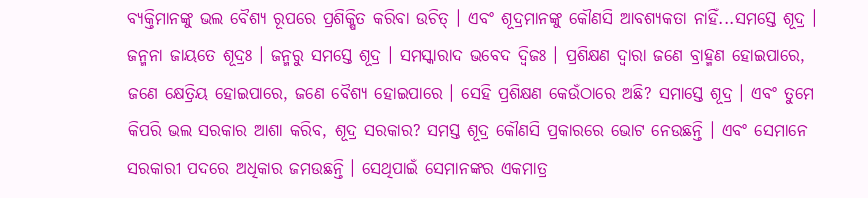ବ୍ୟକ୍ତିମାନଙ୍କୁ ଭଲ ବୈଶ୍ୟ ରୂପରେ ପ୍ରଶିକ୍ଷିତ କରିବା ଉଚିତ୍ । ଏବଂ ଶୂଦ୍ରମାନଙ୍କୁ କୌଣସି ଆବଶ୍ୟକତା ନାହିଁ...ସମସ୍ତେ ଶୂଦ୍ର । ଜନ୍ମନା ଜାୟତେ ଶୂଦ୍ରଃ । ଜନ୍ମରୁ ସମସ୍ତେ ଶୂଦ୍ର । ସମସ୍କାରାଦ ଭବେଦ ଦ୍ଵିଜଃ । ପ୍ରଶିକ୍ଷଣ ଦ୍ଵାରା ଜଣେ ବ୍ରାହ୍ମଣ ହୋଇପାରେ, ଜଣେ କ୍ଷେତ୍ରିୟ ହୋଇପାରେ, ଜଣେ ବୈଶ୍ୟ ହୋଇପାରେ । ସେହି ପ୍ରଶିକ୍ଷଣ କେଉଁଠାରେ ଅଛି? ସମାସ୍ତେ ଶୂଦ୍ର । ଏବଂ ତୁମେ କିପରି ଭଲ ସରକାର ଆଶା କରିବ, ଶୂଦ୍ର ସରକାର? ସମସ୍ତ ଶୂଦ୍ର କୌଣସି ପ୍ରକାରରେ ଭୋଟ ନେଉଛନ୍ତି । ଏବଂ ସେମାନେ ସରକାରୀ ପଦରେ ଅଧିକାର ଜମଉଛନ୍ତି । ସେଥିପାଇଁ ସେମାନଙ୍କର ଏକମାତ୍ର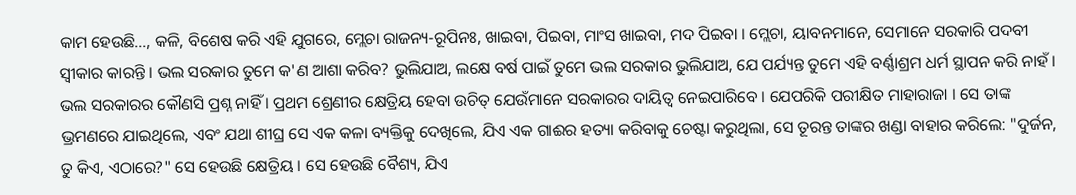କାମ ହେଉଛି..., କଳି, ବିଶେଷ କରି ଏହି ଯୁଗରେ, ମ୍ଲେଚା ରାଜନ୍ୟ-ରୂପିନଃ, ଖାଇବା, ପିଇବା, ମାଂସ ଖାଇବା, ମଦ ପିଇବା । ମ୍ଲେଚା, ୟାବନମାନେ, ସେମାନେ ସରକାରି ପଦବୀ ସ୍ଵୀକାର କାରନ୍ତି । ଭଲ ସରକାର ତୁମେ କ'ଣ ଆଶା କରିବ? ଭୁଲିଯାଅ, ଲକ୍ଷେ ବର୍ଷ ପାଇଁ ତୁମେ ଭଲ ସରକାର ଭୁଲିଯାଅ, ଯେ ପର୍ଯ୍ୟନ୍ତ ତୁମେ ଏହି ବର୍ଣ୍ଣାଶ୍ରମ ଧର୍ମ ସ୍ଥାପନ କରି ନାହଁ । ଭଲ ସରକାରର କୌଣସି ପ୍ରଶ୍ନ ନାହିଁ । ପ୍ରଥମ ଶ୍ରେଣୀର କ୍ଷେତ୍ରିୟ ହେବା ଉଚିତ୍ ଯେଉଁମାନେ ସରକାରର ଦାୟିତ୍ଵ ନେଇପାରିବେ । ଯେପରିକି ପରୀକ୍ଷିତ ମାହାରାଜା । ସେ ତାଙ୍କ ଭ୍ରମଣରେ ଯାଇଥିଲେ, ଏବଂ ଯଥା ଶୀଘ୍ର ସେ ଏକ କଳା ବ୍ୟକ୍ତିକୁ ଦେଖିଲେ, ଯିଏ ଏକ ଗାଈର ହତ୍ୟା କରିବାକୁ ଚେଷ୍ଟା କରୁଥିଲା, ସେ ତୂରନ୍ତ ତାଙ୍କର ଖଣ୍ଡା ବାହାର କରିଲେ: "ଦୁର୍ଜନ, ତୁ କିଏ, ଏଠାରେ?" ସେ ହେଉଛି କ୍ଷେତ୍ରିୟ । ସେ ହେଉଛି ବୈଶ୍ୟ, ଯିଏ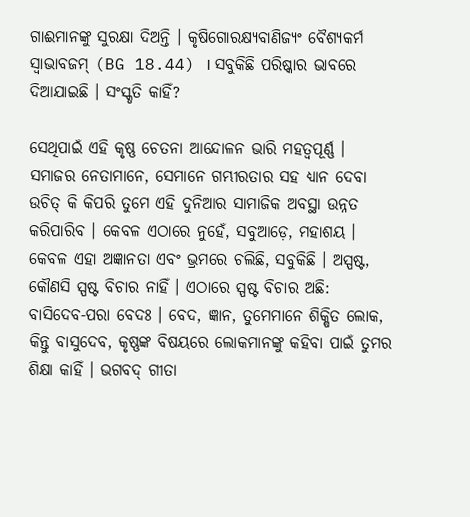ଗାଈମାନଙ୍କୁ ସୁରକ୍ଷା ଦିଅନ୍ତି । କୃଷିଗୋରକ୍ଷ୍ୟବାଣିଜ୍ୟଂ ବୈଶ୍ୟକର୍ମ ସ୍ଵାଭାବଜମ୍ (BG 18.44) । ସବୁକିଛି ପରିଷ୍କାର ଭାବରେ ଦିଆଯାଇଛି । ସଂସ୍କୃତି କାହିଁ?

ସେଥିପାଇଁ ଏହି କୃଷ୍ଣ ଚେତନା ଆନ୍ଦୋଳନ ଭାରି ମହତ୍ଵପୂର୍ଣ୍ଣ । ସମାଜର ନେତାମାନେ, ସେମାନେ ଗମ୍ଭୀରତାର ସହ ଧ୍ୟାନ ଦେବା ଉଚିତ୍ କି କିପରି ତୁମେ ଏହି ଦୁନିଆର ସାମାଜିକ ଅବସ୍ଥା ଉନ୍ନତ କରିପାରିବ । କେବଳ ଏଠାରେ ନୁହେଁ, ସବୁଆଡ଼େ, ମହାଶୟ । କେବଳ ଏହା ଅଜ୍ଞାନତା ଏବଂ ଭ୍ରମରେ ଚଲିଛି, ସବୁକିଛି । ଅସ୍ପଷ୍ଟ, କୌଣସି ସ୍ପଷ୍ଟ ବିଚାର ନାହିଁ । ଏଠାରେ ସ୍ପଷ୍ଟ ବିଚାର ଅଛି: ବାସିଦେବ-ପରା ବେଦଃ । ବେଦ, ଜ୍ଞାନ, ତୁମେମାନେ ଶିକ୍ଷିତ ଲୋକ, କିନ୍ତୁ ବାସୁଦେବ, କୃଷ୍ଣଙ୍କ ବିଷୟରେ ଲୋକମାନଙ୍କୁ କହିବା ପାଇଁ ତୁମର ଶିକ୍ଷା କାହିଁ । ଭଗବଦ୍ ଗୀତା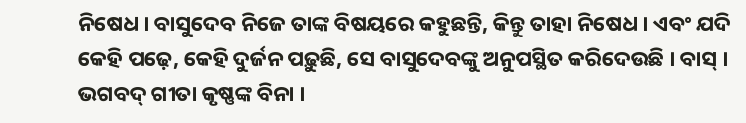ନିଷେଧ । ବାସୁଦେବ ନିଜେ ତାଙ୍କ ବିଷୟରେ କହୁଛନ୍ତି, କିନ୍ତୁ ତାହା ନିଷେଧ । ଏବଂ ଯଦି କେହି ପଢ଼େ, କେହି ଦୁର୍ଜନ ପଢ଼ୁଛି, ସେ ବାସୁଦେବଙ୍କୁ ଅନୁପସ୍ଥିତ କରିଦେଉଛି । ବାସ୍ । ଭଗବଦ୍ ଗୀତା କୃଷ୍ଣଙ୍କ ବିନା ।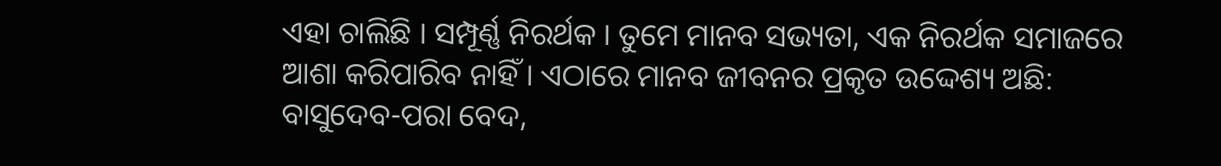ଏହା ଚାଲିଛି । ସମ୍ପୂର୍ଣ୍ଣ ନିରର୍ଥକ । ତୁମେ ମାନବ ସଭ୍ୟତା, ଏକ ନିରର୍ଥକ ସମାଜରେ ଆଶା କରିପାରିବ ନାହିଁ । ଏଠାରେ ମାନବ ଜୀବନର ପ୍ରକୃତ ଉଦ୍ଦେଶ୍ୟ ଅଛି: ବାସୁଦେବ-ପରା ବେଦ,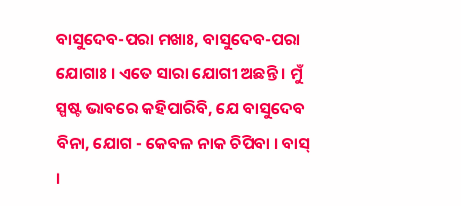ବାସୁଦେବ-ପରା ମଖାଃ, ବାସୁଦେବ-ପରା ଯୋଗାଃ । ଏତେ ସାରା ଯୋଗୀ ଅଛନ୍ତି । ମୁଁ ସ୍ପଷ୍ଟ ଭାବରେ କହିପାରିବି, ଯେ ବାସୁଦେବ ବିନା, ଯୋଗ - କେବଳ ନାକ ଚିପିବା । ବାସ୍ ।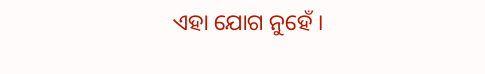ଏହା ଯୋଗ ନୁହେଁ ।